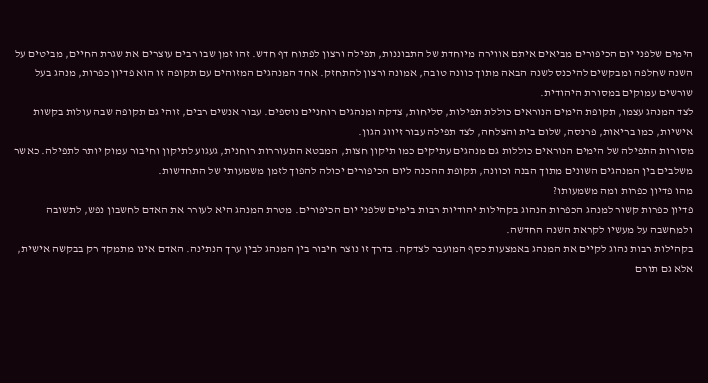הימים שלפני יום הכיפורים מביאים איתם אווירה מיוחדת של התבוננות, תפילה ורצון לפתוח דף חדש. זהו זמן שבו רבים עוצרים את שגרת החיים, מביטים על השנה שחלפה ומבקשים להיכנס לשנה הבאה מתוך כוונה טובה, אמונה ורצון להתחזק. אחד המנהגים המזוהים עם תקופה זו הוא פדיון כפרות, מנהג בעל שורשים עמוקים במסורת היהודית.
לצד המנהג עצמו, תקופת הימים הנוראים כוללת תפילות, סליחות, צדקה ומנהגים רוחניים נוספים. עבור אנשים רבים, זוהי גם תקופה שבה עולות בקשות אישיות, כמו בריאות, פרנסה, שלום בית והצלחה, לצד תפילה עבור זיווג הגון.
מסורות התפילה של הימים הנוראים כוללות גם מנהגים עתיקים כמו תיקון חצות, המבטא התעוררות רוחנית, געגוע לתיקון וחיבור עמוק יותר לתפילה. כאשר משלבים בין המנהגים השונים מתוך הבנה וכוונה, תקופת ההכנה ליום הכיפורים יכולה להפוך לזמן משמעותי של התחדשות.
מהו פדיון כפרות ומה משמעותו?
פדיון כפרות קשור למנהג הכפרות הנהוג בקהילות יהודיות רבות בימים שלפני יום הכיפורים. מטרת המנהג היא לעורר את האדם לחשבון נפש, לתשובה ולמחשבה על מעשיו לקראת השנה החדשה.
בקהילות רבות נהוג לקיים את המנהג באמצעות כסף המועבר לצדקה. בדרך זו נוצר חיבור בין המנהג לבין ערך הנתינה. האדם אינו מתמקד רק בבקשה אישית, אלא גם תורם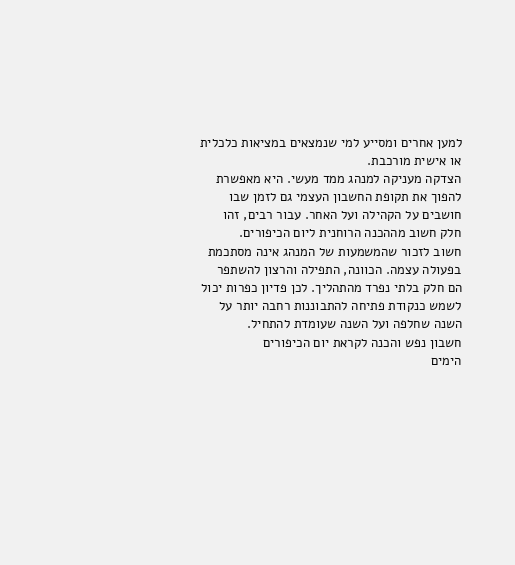למען אחרים ומסייע למי שנמצאים במציאות כלכלית או אישית מורכבת.
הצדקה מעניקה למנהג ממד מעשי. היא מאפשרת להפוך את תקופת החשבון העצמי גם לזמן שבו חושבים על הקהילה ועל האחר. עבור רבים, זהו חלק חשוב מההכנה הרוחנית ליום הכיפורים.
חשוב לזכור שהמשמעות של המנהג אינה מסתכמת בפעולה עצמה. הכוונה, התפילה והרצון להשתפר הם חלק בלתי נפרד מהתהליך. לכן פדיון כפרות יכול לשמש כנקודת פתיחה להתבוננות רחבה יותר על השנה שחלפה ועל השנה שעומדת להתחיל.
חשבון נפש והכנה לקראת יום הכיפורים
הימים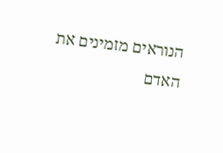הנוראים מזמינים את האדם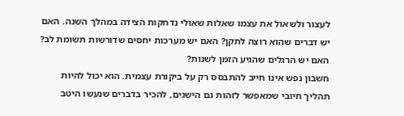לעצור ולשאול את עצמו שאלות שאולי נדחקות הצידה במהלך השנה. האם יש דברים שהוא רוצה לתקן? האם יש מערכות יחסים שדורשות תשומת לב? האם יש הרגלים שהגיע הזמן לשנות?
חשבון נפש אינו חייב להתבסס רק על ביקורת עצמית. הוא יכול להיות תהליך חיובי שמאפשר לזהות גם הישגים, להכיר בדברים שנעשו היטב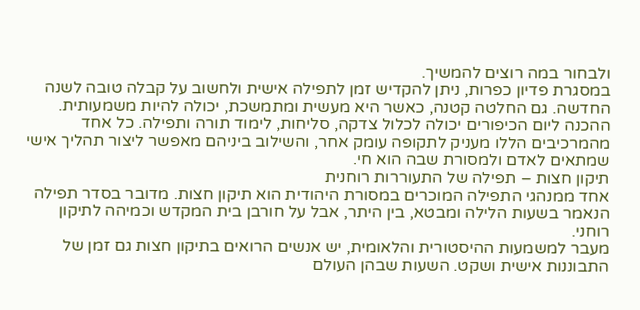ולבחור במה רוצים להמשיך.
במסגרת פדיון כפרות, ניתן להקדיש זמן לתפילה אישית ולחשוב על קבלה טובה לשנה החדשה. גם החלטה קטנה, כאשר היא מעשית ומתמשכת, יכולה להיות משמעותית.
ההכנה ליום הכיפורים יכולה לכלול צדקה, סליחות, לימוד תורה ותפילה. כל אחד מהמרכיבים הללו מעניק לתקופה עומק אחר, והשילוב ביניהם מאפשר ליצור תהליך אישי שמתאים לאדם ולמסורת שבה הוא חי.
תיקון חצות – תפילה של התעוררות רוחנית
אחד ממנהגי התפילה המוכרים במסורת היהודית הוא תיקון חצות. מדובר בסדר תפילה הנאמר בשעות הלילה ומבטא, בין היתר, אבל על חורבן בית המקדש וכמיהה לתיקון רוחני.
מעבר למשמעות ההיסטורית והלאומית, יש אנשים הרואים בתיקון חצות גם זמן של התבוננות אישית ושקט. השעות שבהן העולם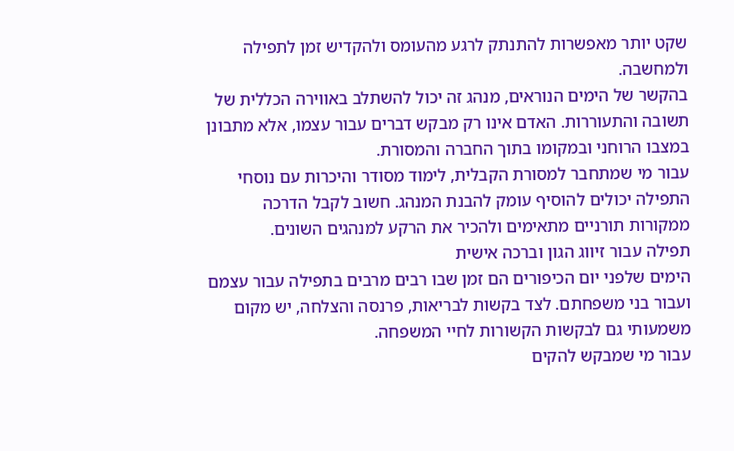שקט יותר מאפשרות להתנתק לרגע מהעומס ולהקדיש זמן לתפילה ולמחשבה.
בהקשר של הימים הנוראים, מנהג זה יכול להשתלב באווירה הכללית של תשובה והתעוררות. האדם אינו רק מבקש דברים עבור עצמו, אלא מתבונן במצבו הרוחני ובמקומו בתוך החברה והמסורת.
עבור מי שמתחבר למסורת הקבלית, לימוד מסודר והיכרות עם נוסחי התפילה יכולים להוסיף עומק להבנת המנהג. חשוב לקבל הדרכה ממקורות תורניים מתאימים ולהכיר את הרקע למנהגים השונים.
תפילה עבור זיווג הגון וברכה אישית
הימים שלפני יום הכיפורים הם זמן שבו רבים מרבים בתפילה עבור עצמם ועבור בני משפחתם. לצד בקשות לבריאות, פרנסה והצלחה, יש מקום משמעותי גם לבקשות הקשורות לחיי המשפחה.
עבור מי שמבקש להקים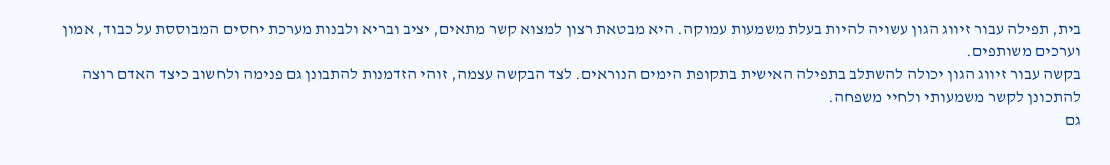בית, תפילה עבור זיווג הגון עשויה להיות בעלת משמעות עמוקה. היא מבטאת רצון למצוא קשר מתאים, יציב ובריא ולבנות מערכת יחסים המבוססת על כבוד, אמון וערכים משותפים.
בקשה עבור זיווג הגון יכולה להשתלב בתפילה האישית בתקופת הימים הנוראים. לצד הבקשה עצמה, זוהי הזדמנות להתבונן גם פנימה ולחשוב כיצד האדם רוצה להתכונן לקשר משמעותי ולחיי משפחה.
גם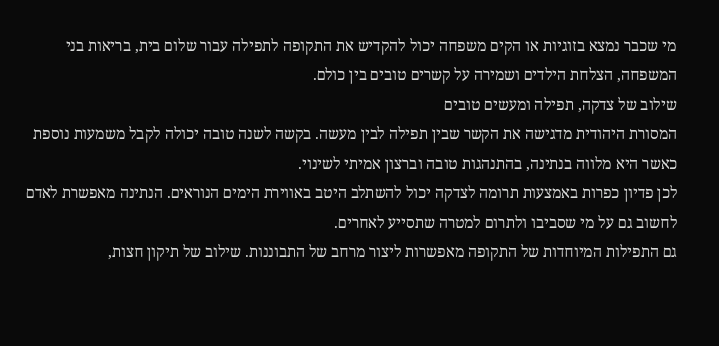מי שכבר נמצא בזוגיות או הקים משפחה יכול להקדיש את התקופה לתפילה עבור שלום בית, בריאות בני המשפחה, הצלחת הילדים ושמירה על קשרים טובים בין כולם.
שילוב של צדקה, תפילה ומעשים טובים
המסורת היהודית מדגישה את הקשר שבין תפילה לבין מעשה. בקשה לשנה טובה יכולה לקבל משמעות נוספת כאשר היא מלווה בנתינה, בהתנהגות טובה וברצון אמיתי לשינוי.
לכן פדיון כפרות באמצעות תרומה לצדקה יכול להשתלב היטב באווירת הימים הנוראים. הנתינה מאפשרת לאדם לחשוב גם על מי שסביבו ולתרום למטרה שתסייע לאחרים.
גם התפילות המיוחדות של התקופה מאפשרות ליצור מרחב של התבוננות. שילוב של תיקון חצות,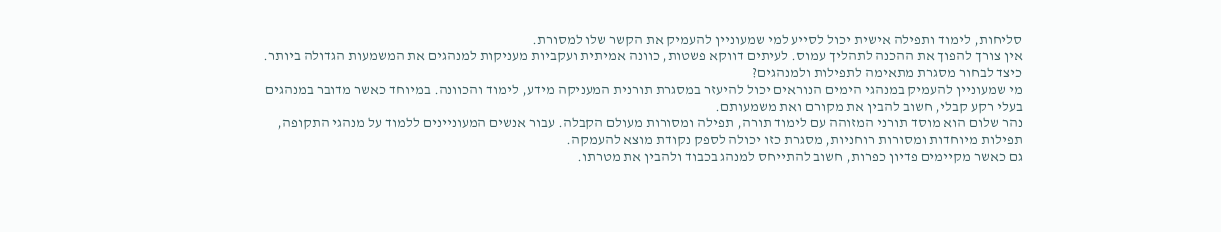סליחות, לימוד ותפילה אישית יכול לסייע למי שמעוניין להעמיק את הקשר שלו למסורת.
אין צורך להפוך את ההכנה לתהליך עמוס. לעיתים דווקא פשטות, כוונה אמיתית ועקביות מעניקות למנהגים את המשמעות הגדולה ביותר.
כיצד לבחור מסגרת מתאימה לתפילות ולמנהגים?
מי שמעוניין להעמיק במנהגי הימים הנוראים יכול להיעזר במסגרת תורנית המעניקה מידע, לימוד והכוונה. במיוחד כאשר מדובר במנהגים בעלי רקע קבלי, חשוב להבין את מקורם ואת משמעותם.
נהר שלום הוא מוסד תורני המזוהה עם לימוד תורה, תפילה ומסורות מעולם הקבלה. עבור אנשים המעוניינים ללמוד על מנהגי התקופה, תפילות מיוחדות ומסורות רוחניות, מסגרת כזו יכולה לספק נקודת מוצא להעמקה.
גם כאשר מקיימים פדיון כפרות, חשוב להתייחס למנהג בכבוד ולהבין את מטרתו.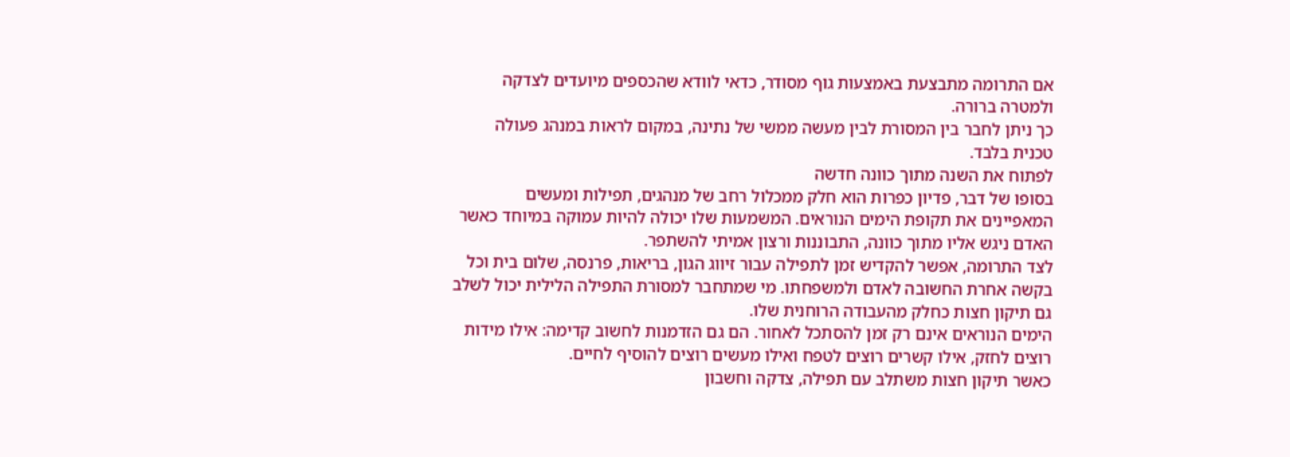אם התרומה מתבצעת באמצעות גוף מסודר, כדאי לוודא שהכספים מיועדים לצדקה ולמטרה ברורה.
כך ניתן לחבר בין המסורת לבין מעשה ממשי של נתינה, במקום לראות במנהג פעולה טכנית בלבד.
לפתוח את השנה מתוך כוונה חדשה
בסופו של דבר, פדיון כפרות הוא חלק ממכלול רחב של מנהגים, תפילות ומעשים המאפיינים את תקופת הימים הנוראים. המשמעות שלו יכולה להיות עמוקה במיוחד כאשר האדם ניגש אליו מתוך כוונה, התבוננות ורצון אמיתי להשתפר.
לצד התרומה, אפשר להקדיש זמן לתפילה עבור זיווג הגון, בריאות, פרנסה, שלום בית וכל בקשה אחרת החשובה לאדם ולמשפחתו. מי שמתחבר למסורת התפילה הלילית יכול לשלב גם תיקון חצות כחלק מהעבודה הרוחנית שלו.
הימים הנוראים אינם רק זמן להסתכל לאחור. הם גם הזדמנות לחשוב קדימה: אילו מידות רוצים לחזק, אילו קשרים רוצים לטפח ואילו מעשים רוצים להוסיף לחיים.
כאשר תיקון חצות משתלב עם תפילה, צדקה וחשבון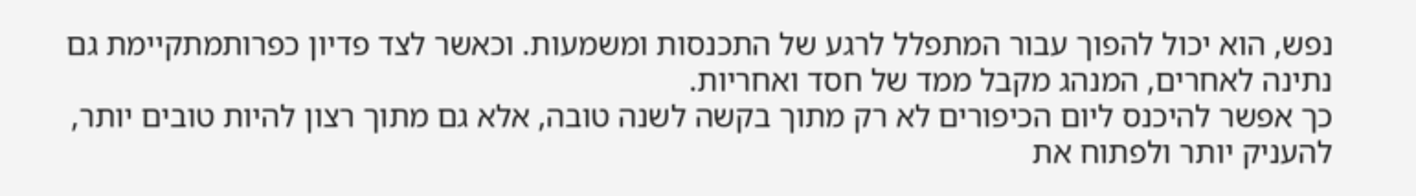נפש, הוא יכול להפוך עבור המתפלל לרגע של התכנסות ומשמעות. וכאשר לצד פדיון כפרותמתקיימת גם נתינה לאחרים, המנהג מקבל ממד של חסד ואחריות.
כך אפשר להיכנס ליום הכיפורים לא רק מתוך בקשה לשנה טובה, אלא גם מתוך רצון להיות טובים יותר, להעניק יותר ולפתוח את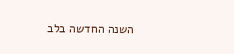השנה החדשה בלב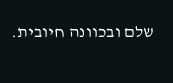שלם ובכוונה חיובית.